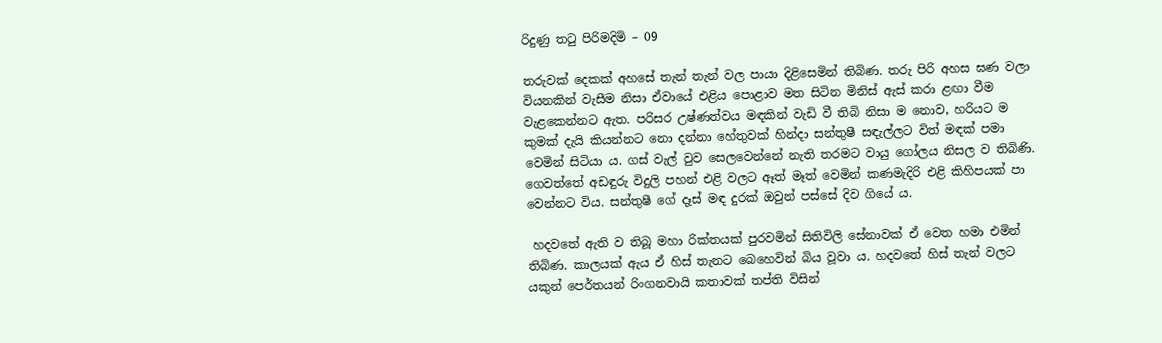රිදුණු තටු පිරිමදිමි – 09

තරුවක් දෙකක් අහසේ තැන් තැන් වල පායා දිළිසෙමින් තිබිණ. තරු පිරි අහස ඝණ වලා වියනකින් වැසීම නිසා ඒවායේ එළිය පොළාව මත සිටින මිනිස් ඇස් කරා ළඟා වීම වැළකෙන්නට ඇත. පරිසර උෂ්ණත්වය මඳකින් වැඩි වී තිබි නිසා ම නොව, හරියට ම කුමක් දැයි කියන්නට නො දන්නා හේතුවක් හින්දා සන්තුෂී සඳැල්ලට විත් මඳක් පමා වෙමින් සිටියා ය. ගස් වැල් වුව සෙලවෙන්නේ නැති තරමට වායු ගෝලය නිසල ව තිබිණි. ගෙවත්තේ අඩඳුරු විදුලි පහන් එළි වලට ඈත් මෑත් වෙමින් කණමැදිරි එළි කිහිපයක් පා වෙන්නට විය. සන්තුෂී ගේ දෑස් මඳ දුරක් ඔවුන් පස්සේ දිව ගියේ ය.

 හදවතේ ඇති ව තිබූ මහා රික්තයක් පුරවමින් සිතිවිලි සේනාවක් ඒ වෙත හමා එමින් තිබිණ. කාලයක් ඇය ඒ හිස් තැනට බෙහෙවින් බිය වූවා ය. හදවතේ හිස් තැන් වලට යකුන් පෙර්තයන් රිංගනවායි කතාවක් තප්ති විසින්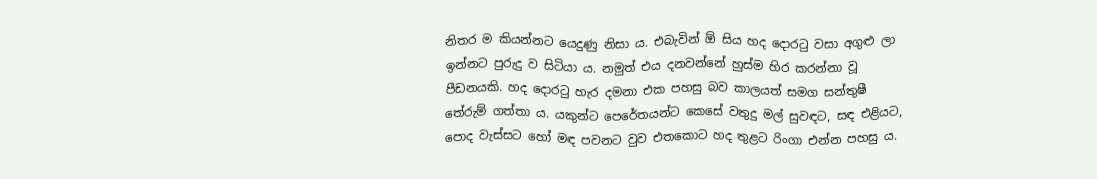නිතර ම කියන්නට යෙදුණු නිසා ය. එබැවින් ඕ සිය හද දොරටු වසා අගුළු ලා ඉන්නට පුරුදු ව සිටියා ය. නමුත් එය දනවන්නේ හුස්ම හිර කරන්නා වූ පීඩනයකි. හද දොරටු හැර දමනා එක පහසු බව කාලයත් සමග සන්තුෂී තේරුම් ගත්තා ය. යකුන්ට පෙරේතයන්ට කෙසේ වතුදු මල් සුවඳට, සඳ එළියට, පොද වැස්සට හෝ මඳ පවනට වුව එතකොට හද තුළට රිංගා එන්න පහසු ය.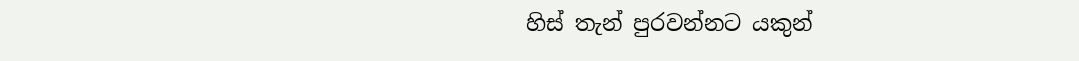හිස් තැන් පුරවන්නට යකුන්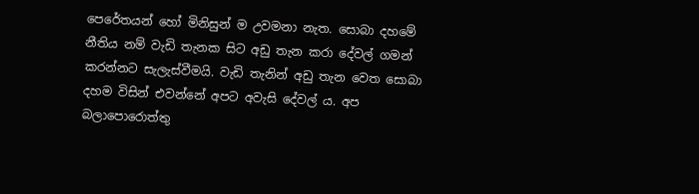පෙරේතයන් හෝ මිනිසුන් ම උවමනා නැත. සොබා දහමේ නීතිය නම් වැඩි තැනක සිට අඩු තැන කරා දේවල් ගමන් කරන්නට සැලැස්වීමයි. වැඩි තැනින් අඩු තැන වෙත සොබා දහම විසින් එවන්නේ අපට අවැසි දේවල් ය. අප බලාපොරොත්තු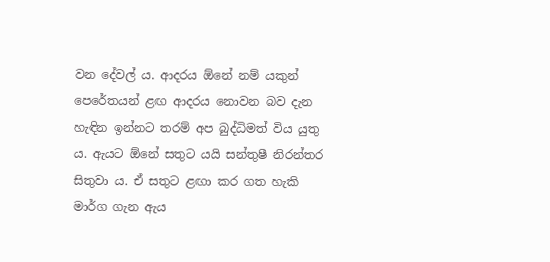වන දේවල් ය. ආදරය ඕනේ නම් යකුන් පෙරේතයන් ළඟ ආදරය නොවන බව දැන හැඳින ඉන්නට තරම් අප බුද්ධිමත් විය යුතු ය. ඇයට ඕනේ සතුට යයි සන්තුෂී නිරන්තර සිතුවා ය. ඒ සතුට ළඟා කර ගත හැකි මාර්ග ගැන ඇය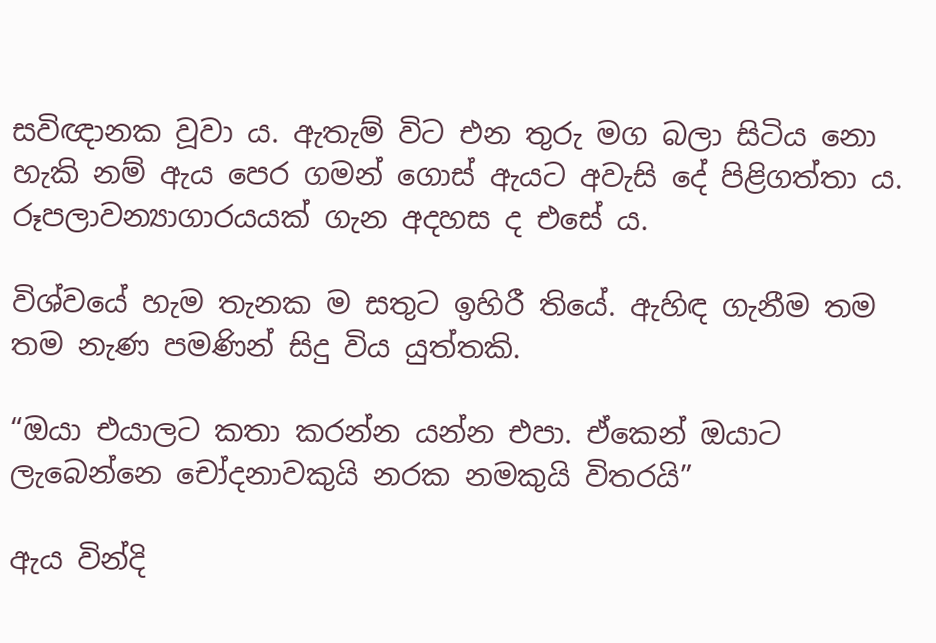සවිඥානක වූවා ය. ඇතැම් විට එන තුරු මග බලා සිටිය නො හැකි නම් ඇය පෙර ගමන් ගොස් ඇයට අවැසි දේ පිළිගත්තා ය. රූපලාවන්‍යාගාරයයක් ගැන අදහස ද එසේ ය.

විශ්වයේ හැම තැනක ම සතුට ඉහිරී තියේ. ඇහිඳ ගැනීම තම තම නැණ පමණින් සිදු විය යුත්තකි.

“ඔයා එයාලට කතා කරන්න යන්න එපා. ඒකෙන් ඔයාට ලැබෙන්නෙ චෝදනාවකුයි නරක නමකුයි විතරයි”

ඇය වින්දි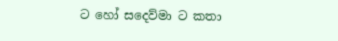ට හෝ සදෙව්මා ට කතා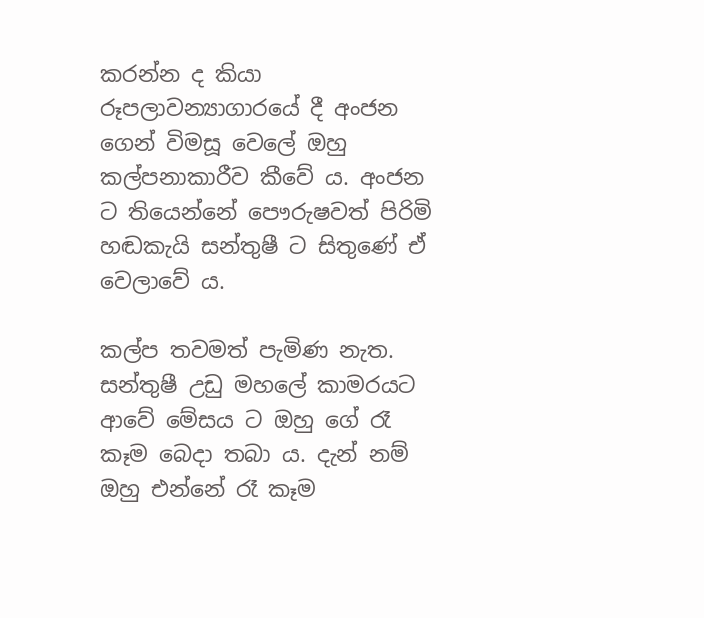කරන්න ද කියා රූපලාවන්‍යාගාරයේ දී අංජන ගෙන් විමසූ වෙලේ ඔහු කල්පනාකාරීව කීවේ ය. අංජන ට තියෙන්නේ පෞරුෂවත් පිරිමි හඬකැයි සන්තුෂී ට සිතුණේ ඒ වෙලාවේ ය.

කල්ප තවමත් පැමිණ නැත. සන්තුෂී උඩු මහලේ කාමරයට ආවේ මේසය ට ඔහු ගේ රෑ කෑම බෙදා තබා ය. දැන් නම් ඔහු එන්නේ රෑ කෑම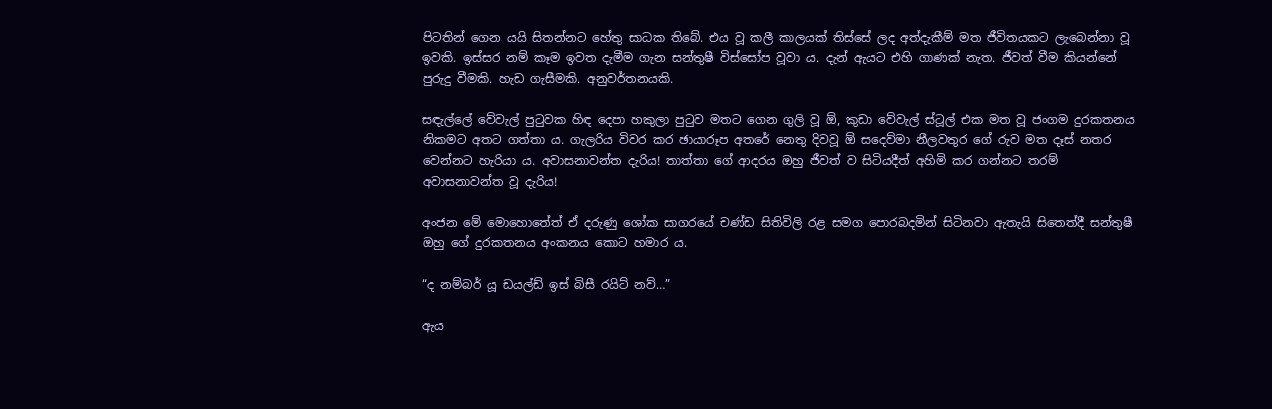පිටතින් ගෙන යයි සිතන්නට හේතු සාධක තිබේ. එය වූ කලී කාලයක් තිස්සේ ලද අත්දැකීම් මත ජීවිතයකට ලැබෙන්නා වූ ඉවකි. ඉස්සර නම් කෑම ඉවත දැමීම ගැන සන්තුෂී විස්සෝප වූවා ය. දැන් ඇයට එහි ගාණක් නැත. ජීවත් වීම කියන්නේ පුරුදු වීමකි. හැඩ ගැසීමකි. අනුවර්තනයකි.

සඳැල්ලේ වේවැල් පුටුවක හිඳ දෙපා හකුලා පුටුව මතට ගෙන ගුලි වූ ඕ, කුඩා වේවැල් ස්ටූල් එක මත වූ ජංගම දුරකතනය නිකමට අතට ගත්තා ය. ගැලරිය විවර කර ඡායාරූප අතරේ නෙතු දිවවූ ඕ සදෙව්මා නීලවතුර ගේ රුව මත දෑස් නතර වෙන්නට හැරියා ය. අවාසනාවන්ත දැරිය! තාත්තා ගේ ආදරය ඔහු ජීවත් ව සිටියදීත් අහිමි කර ගන්නට තරම් අවාසනාවන්ත වූ දැරිය!

අංජන මේ මොහොතේත් ඒ දරුණු ශෝක සාගරයේ චණ්ඩ සිතිවිලි රළ සමග පොරබදමින් සිටිනවා ඇතැයි සිතෙත්දී සන්තුෂී ඔහු ගේ දුරකතනය අංකනය කොට හමාර ය.

“ද නම්බර් යූ ඩයල්ඩ් ඉස් බිසී රයිට් නව්…”

ඇය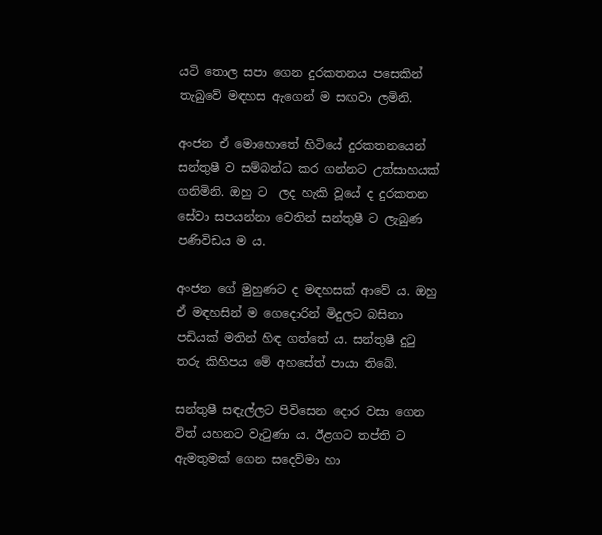යටි තොල සපා ගෙන දුරකතනය පසෙකින් තැබුවේ මඳහස ඇගෙන් ම සඟවා ලමිනි.

අංජන ඒ මොහොතේ හිටියේ දුරකතනයෙන් සන්තුෂී ව සම්බන්ධ කර ගන්නට උත්සාහයක් ගනිමිනි. ඔහු ට  ලද හැකි වූයේ ද දුරකතන සේවා සපයන්නා වෙතින් සන්තුෂී ට ලැබුණ පණිවිඩය ම ය.

අංජන ගේ මුහුණට ද මඳහසක් ආවේ ය. ඔහු ඒ මඳහසින් ම ගෙදොරින් මිදුලට බසිනා පඩියක් මතින් හිඳ ගත්තේ ය. සන්තුෂී දුටු තරු කිහිපය මේ අහසේත් පායා තිබේ.

සන්තුෂී සඳැල්ලට පිවිසෙන දොර වසා ගෙන විත් යහනට වැටුණා ය. ඊළගට තප්ති ට ඇමතුමක් ගෙන සදෙව්මා හා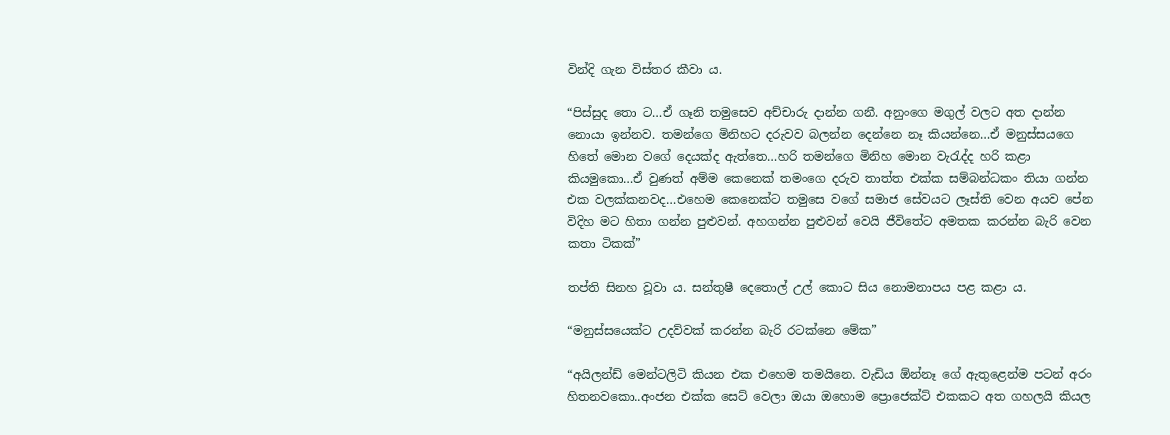වින්දි ගැන විස්තර කීවා ය.

“පිස්සුද තො ට…ඒ ගෑනි තමුසෙව අච්චාරු දාන්න ගනී. අනුංගෙ මගුල් වලට අත දාන්න නොයා ඉන්නව. තමන්ගෙ මිනිහට දරුවව බලන්න දෙන්නෙ නෑ කියන්නෙ…ඒ මනුස්සයගෙ හිතේ මොන වගේ දෙයක්ද ඇත්තෙ…හරි තමන්ගෙ මිනිහ මොන වැරැද්ද හරි කළා කියමුකො…ඒ වුණත් අම්ම කෙනෙක් තමංගෙ දරුව තාත්ත එක්ක සම්බන්ධකං තියා ගන්න එක වලක්කනවද…එහෙම කෙනෙක්ට තමුසෙ වගේ සමාජ සේවයට ලෑස්ති වෙන අයව පේන විදිහ මට හිතා ගන්න පුළුවන්. අහගන්න පුළුවන් වෙයි ජීවිතේට අමතක කරන්න බැරි වෙන කතා ටිකක්”

තප්ති සිනහ වූවා ය. සන්තුෂී දෙතොල් උල් කොට සිය නොමනාපය පළ කළා ය.

“මනුස්සයෙක්ට උදව්වක් කරන්න බැරි රටක්නෙ මේක”

“අයිලන්ඩ් මෙන්ටලිටි කියන එක එහෙම තමයිනෙ. වැඩිය ඕන්නෑ ගේ ඇතුළෙන්ම පටන් අරං හිතනවකො..අංජන එක්ක සෙට් වෙලා ඔයා ඔහොම ප්‍රොජෙක්ට් එකකට අත ගහලයි කියල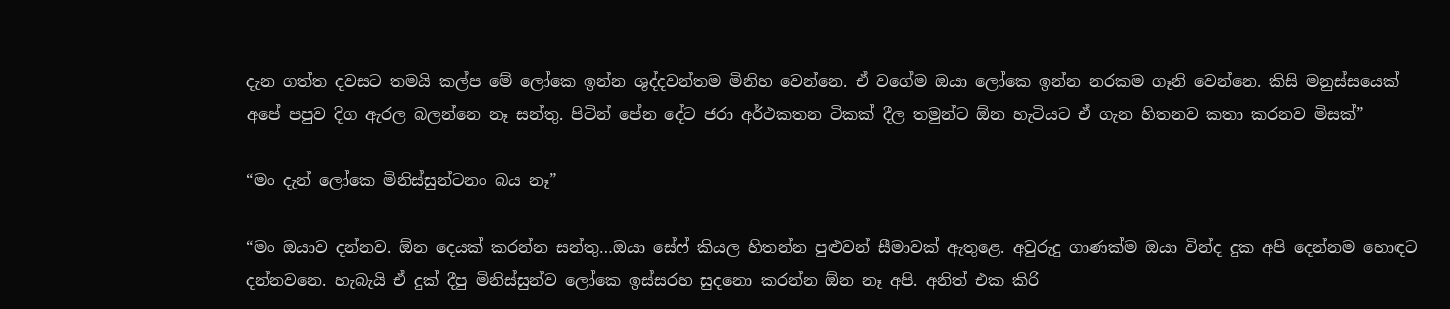දැන ගත්ත දවසට තමයි කල්ප මේ ලෝකෙ ඉන්න ශුද්දවන්තම මිනිහ වෙන්නෙ. ඒ වගේම ඔයා ලෝකෙ ඉන්න නරකම ගෑනි වෙන්නෙ. කිසි මනුස්සයෙක් අපේ පපුව දිග ඇරල බලන්නෙ නෑ සන්තු. පිටින් පේන දේට ජරා අර්ථකතන ටිකක් දීල තමුන්ට ඕන හැටියට ඒ ගැන හිතනව කතා කරනව මිසක්”

“මං දැන් ලෝකෙ මිනිස්සුන්ටනං බය නෑ”

“මං ඔයාව දන්නව. ඕන දෙයක් කරන්න සන්තු…ඔයා සේෆ් කියල හිතන්න පුළුවන් සීමාවක් ඇතුළෙ. අවුරුදු ගාණක්ම ඔයා වින්ද දුක අපි දෙන්නම හොඳට දන්නවනෙ. හැබැයි ඒ දුක් දීපු මිනිස්සුන්ව ලෝකෙ ඉස්සරහ සුදනො කරන්න ඕන නෑ අපි. අනිත් එක කිරි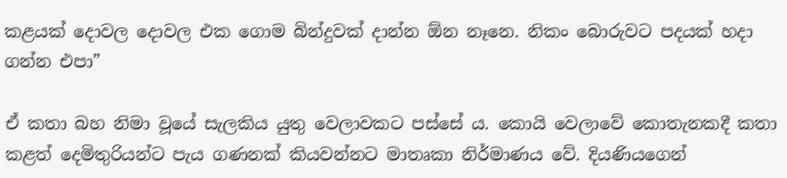කළයක් දොවල දොවල එක ගොම බින්දුවක් දාන්න ඕන නෑනෙ. නිකං බොරුවට පදයක් හදා ගන්න එපා”

ඒ කතා බහ නිමා වූයේ සැලකිය යුතු වෙලාවකට පස්සේ ය. කොයි වෙලාවේ කොතැනකදී කතා කළත් දෙමිතුරියන්ට පැය ගණනක් කියවන්නට මාතෘකා නිර්මාණය වේ. දියණියගෙන්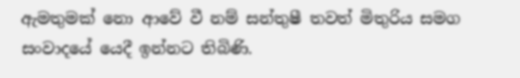ඇමතුමක් නො ආවේ වී නම් සන්තුෂී තවත් මිතුරිය සමග සංවාදයේ යෙදී ඉන්නට තිබිණි.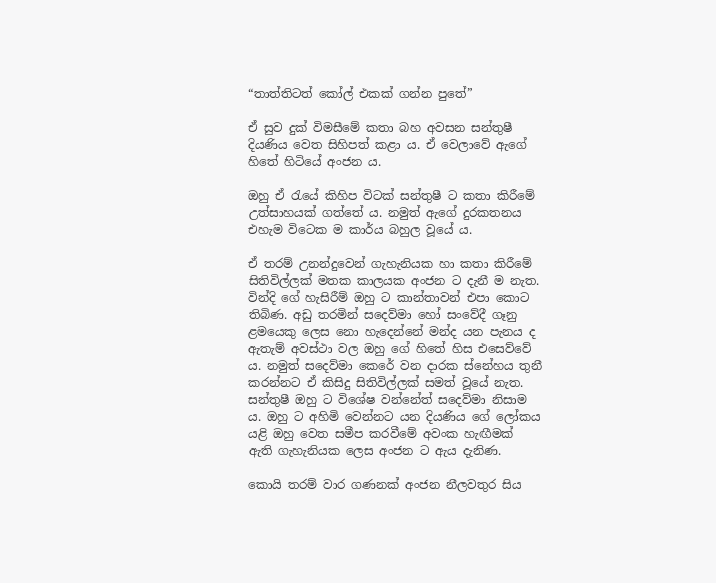“තාත්තිටත් කෝල් එකක් ගන්න පුතේ”

ඒ සුව දුක් විමසීමේ කතා බහ අවසන සන්තුෂී දියණිය වෙත සිහිපත් කළා ය. ඒ වෙලාවේ ඇගේ හිතේ හිටියේ අංජන ය.

ඔහු ඒ රැයේ කිහිප විටක් සන්තුෂී ට කතා කිරීමේ උත්සාහයක් ගත්තේ ය. නමුත් ඇගේ දුරකතනය එහැම විටෙක ම කාර්ය බහුල වූයේ ය.

ඒ තරම් උනන්දුවෙන් ගැහැනියක හා කතා කිරීමේ සිතිවිල්ලක් මතක කාලයක අංජන ට දැනී ම නැත. වින්දි ගේ හැසිරීම් ඔහු ට කාන්තාවන් එපා කොට තිබිණ. අඩු තරමින් සදෙව්මා හෝ සංවේදී ගෑනු ළමයෙකු ලෙස නො හැදෙන්නේ මන්ද යන පැනය ද ඇතැම් අවස්ථා වල ඔහු ගේ හිතේ හිස එසෙව්වේ ය. නමුත් සදෙව්මා කෙරේ වන දාරක ස්නේහය තුනී කරන්නට ඒ කිසිදු සිතිවිල්ලක් සමත් වූයේ නැත. සන්තුෂී ඔහු ට විශේෂ වන්නේත් සදෙව්මා නිසාම ය. ඔහු ට අහිමි වෙන්නට යන දියණිය ගේ ලෝකය යළි ඔහු වෙත සමීප කරවීමේ අවංක හැඟීමක් ඇති ගැහැනියක ලෙස අංජන ට ඇය දැනිණ.

කොයි තරම් වාර ගණනක් අංජන නීලවතුර සිය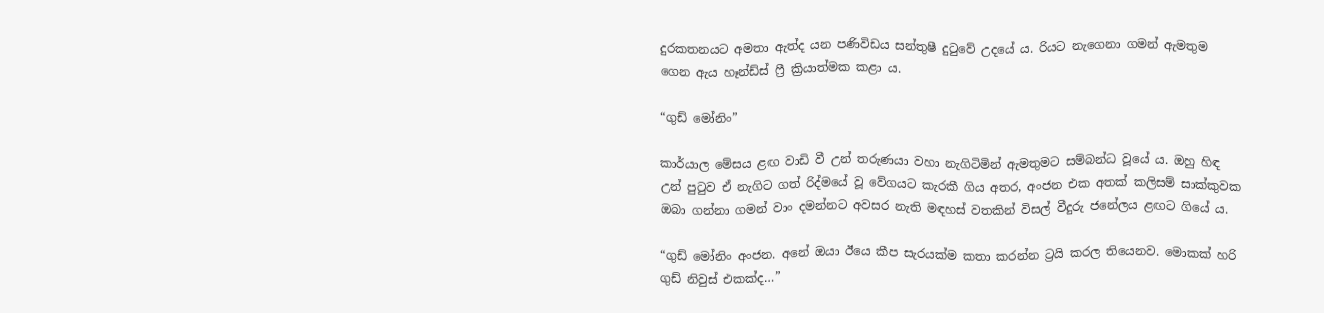දුරකතනයට අමතා ඇත්ද යන පණිවිඩය සන්තුෂී දුටුවේ උදයේ ය. රියට නැගෙනා ගමන් ඇමතුම ගෙන ඇය හෑන්ඩ්ස් ෆ්‍රී ක්‍රියාත්මක කළා ය.

“ගුඩ් මෝනිං”

කාර්යාල මේසය ළඟ වාඩි වී උන් තරුණයා වහා නැගිටිමින් ඇමතුමට සම්බන්ධ වූයේ ය. ඔහු හිඳ උන් පුටුව ඒ නැගිට ගත් රිද්මයේ වූ වේගයට කැරකී ගිය අතර, අංජන එක අතක් කලිසම් සාක්කුවක ඔබා ගන්නා ගමන් වාං දමන්නට අවසර නැති මඳහස් වතකින් විසල් වීදුරු ජනේලය ළඟට ගියේ ය.

“ගුඩ් මෝනිං අංජන. අනේ ඔයා ඊයෙ කීප සැරයක්ම කතා කරන්න ට්‍රයි කරල තියෙනව. මොකක් හරි ගුඩ් නිවුස් එකක්ද…”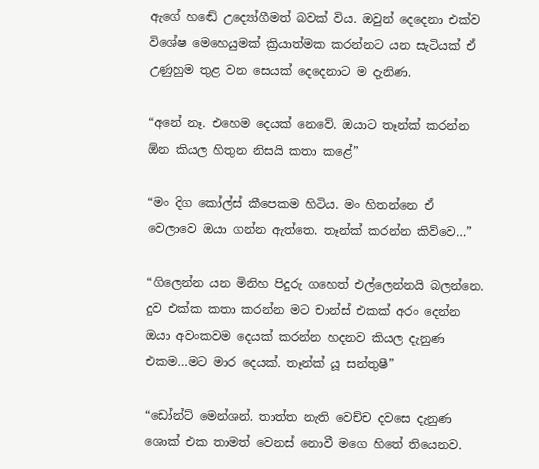ඇගේ හඬේ උද්‍යෝගීමත් බවක් විය. ඔවුන් දෙදෙනා එක්ව විශේෂ මෙහෙයුමක් ක්‍රියාත්මක කරන්නට යන සැටියක් ඒ උණුහුම තුළ වන සෙයක් දෙදෙනාට ම දැනිණ.

“අනේ නෑ. එහෙම දෙයක් නෙවේ. ඔයාට තෑන්ක් කරන්න ඕන කියල හිතුන නිසයි කතා කළේ”

“මං දිග කෝල්ස් කීපෙකම හිටිය. මං හිතන්නෙ ඒ වෙලාවෙ ඔයා ගන්න ඇත්තෙ. තෑන්ක් කරන්න කිව්වෙ…”

“ගිලෙන්න යන මිනිහ පිදුරු ගහෙත් එල්ලෙන්නයි බලන්නෙ. දුව එක්ක කතා කරන්න මට චාන්ස් එකක් අරං දෙන්න ඔයා අවංකවම දෙයක් කරන්න හදනව කියල දැනුණ එකම…මට මාර දෙයක්. තෑන්ක් යූ සන්තුෂී”

“ඩෝන්ට් මෙන්ශන්. තාත්ත නැති වෙච්ච දවසෙ දැනුණ ශොක් එක තාමත් වෙනස් නොවී මගෙ හිතේ තියෙනව.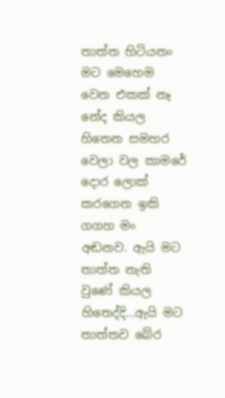තාත්ත හිටියනං මට මෙහෙම වෙන එකක් නෑ නේද කියල හිතෙන සමහර වෙලා වල කාමරේ දොර ලොක් කරගෙන ඉකි ගගහ මං අඬනව. ඇයි මට තාත්ත නැති වුණේ කියල හිතෙද්දි…ඇයි මට තාත්තව බේර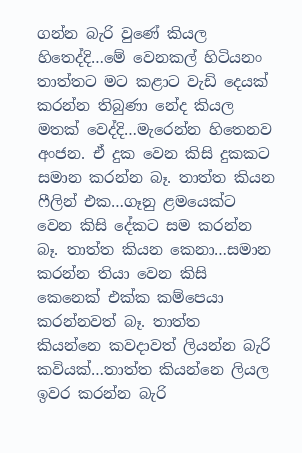ගන්න බැරි වුණේ කියල හිතෙද්දි…මේ වෙනකල් හිටියනං තාත්තට මට කළාට වැඩි දෙයක් කරන්න තිබුණා නේද කියල මතක් වෙද්දි…මැරෙන්න හිතෙනව අංජන. ඒ දුක වෙන කිසි දුකකට සමාන කරන්න බෑ. තාත්ත කියන ෆීලින් එක…ගෑනු ළමයෙක්ට වෙන කිසි දේකට සම කරන්න බෑ. තාත්ත කියන කෙනා…සමාන කරන්න තියා වෙන කිසි කෙනෙක් එක්ක කම්පෙයා කරන්නවත් බෑ. තාත්ත  කියන්නෙ කවදාවත් ලියන්න බැරි කවියක්…තාත්ත කියන්නෙ ලියල ඉවර කරන්න බැරි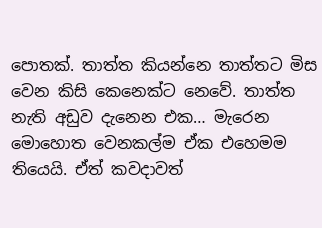පොතක්. තාත්ත කියන්නෙ තාත්තට මිස වෙන කිසි කෙනෙක්ට නෙවේ. තාත්ත නැති අඩුව දැනෙන එක… මැරෙන මොහොත වෙනකල්ම ඒක එහෙමම තියෙයි. ඒත් කවදාවත්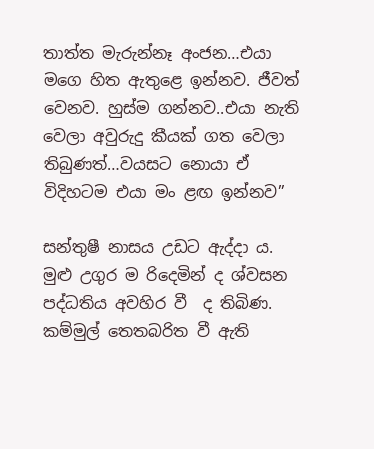තාත්ත මැරුන්නෑ අංජන…එයා මගෙ හිත ඇතුළෙ ඉන්නව. ජීවත් වෙනව. හුස්ම ගන්නව..එයා නැති වෙලා අවුරුදු කීයක් ගත වෙලා තිබුණත්…වයසට නොයා ඒ විදිහටම එයා මං ළඟ ඉන්නව”

සන්තුෂී නාසය උඩට ඇද්දා ය. මුළු උගුර ම රිදෙමින් ද ශ්වසන පද්ධතිය අවහිර වී  ද තිබිණ. කම්මුල් තෙතබරිත වී ඇති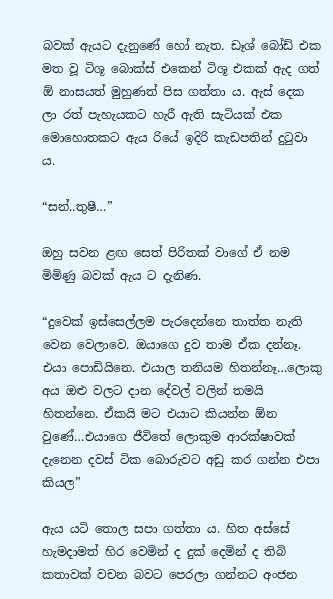බවක් ඇයට දැනුණේ හෝ නැත. ඩෑශ් බෝඩ් එක මත වූ ටිශූ බොක්ස් එකෙන් ටිශූ එකක් ඇද ගත් ඕ නාසයත් මුහුණත් පිස ගත්තා ය. ඇස් දෙක ලා රත් පැහැයකට හැරී ඇති සැටියක් එක මොහොතකට ඇය රියේ ඉදිරි කැඩපතින් දුටුවා ය.

“සන්..තුෂී…”

ඔහු සවන ළඟ සෙත් පිරිතක් වාගේ ඒ නම මිමිණු බවක් ඇය ට දැනිණ.

“දුවෙක් ඉස්සෙල්ලම පැරදෙන්නෙ තාත්ත නැති වෙන වෙලාවෙ. ඔයාගෙ දුව තාම ඒක දන්නෑ. එයා පොඩියිනෙ. එයාල තනියම හිතන්නෑ…ලොකු අය ඔළු වලට දාන දේවල් වලින් තමයි හිතන්නෙ. ඒකයි මට එයාට කියන්න ඕන වුණේ…එයාගෙ ජීවිතේ ලොකුම ආරක්ෂාවක් දැනෙන දවස් ටික බොරුවට අඩු කර ගන්න එපා කියල”

ඇය යටි තොල සපා ගත්තා ය. හිත අස්සේ හැමදාමත් හිර වෙමින් ද දුක් දෙමින් ද තිබි කතාවක් වචන බවට පෙරලා ගන්නට අංජන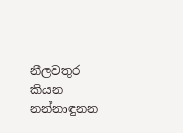නීලවතුර කියන නන්නාඳුනන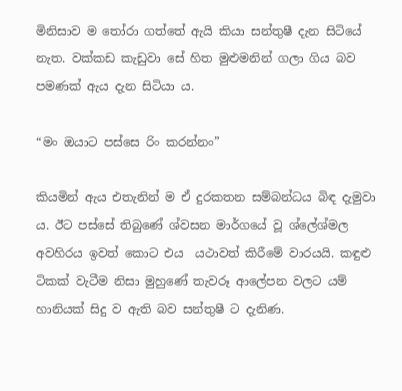මිනිසාව ම තෝරා ගත්තේ ඇයි කියා සන්තුෂී දැන සිටියේ නැත. වක්කඩ කැඩුවා සේ හිත මුළුමනින් ගලා ගිය බව පමණක් ඇය දැන සිටියා ය.

“මං ඔයාට පස්සෙ රිං කරන්නං”

කියමින් ඇය එතැනින් ම ඒ දුරකතන සම්බන්ධය බිඳ දැමුවා ය. ඊට පස්සේ තිබුණේ ශ්වසන මාර්ගයේ වූ ශ්ලේශ්මල අවහිරය ඉවත් කොට එය  යථාවත් කිරීමේ වාරයයි. කඳුළු ටිකක් වැටීම නිසා මුහුණේ තැවරූ ආලේපන වලට යම් හානියක් සිදු ව ඇති බව සන්තුෂී ට දැනිණ.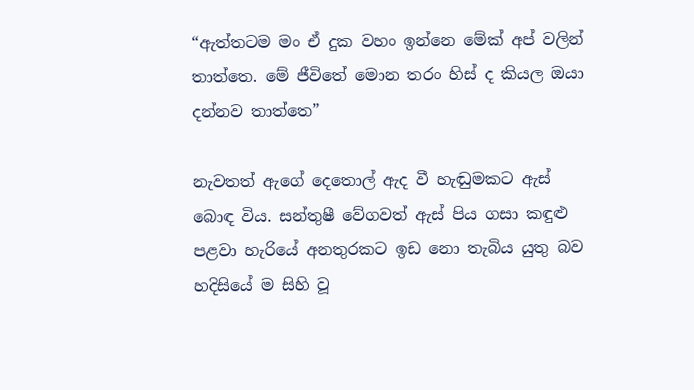“ඇත්තටම මං ඒ දුක වහං ඉන්නෙ මේක් අප් වලින් තාත්තෙ. මේ ජීවිතේ මොන තරං හිස් ද කියල ඔයා දන්නව තාත්තෙ”

නැවතත් ඇගේ දෙතොල් ඇද වී හැඬුමකට ඇස් බොඳ විය. සන්තුෂී වේගවත් ඇස් පිය ගසා කඳුළු පළවා හැරියේ අනතුරකට ඉඩ නො තැබිය යුතු බව හදිසියේ ම සිහි වූ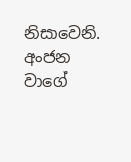නිසාවෙනි. අංජන වාගේ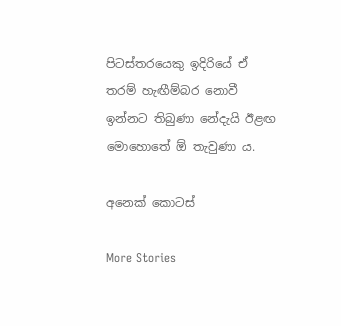පිටස්තරයෙකු ඉදිරියේ ඒ තරම් හැඟීම්බර නොවී ඉන්නට තිබුණා නේදැයි ඊළඟ මොහොතේ ඕ තැවුණා ය.

අනෙක් කොටස්

More Stories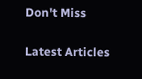Don't Miss


Latest Articles